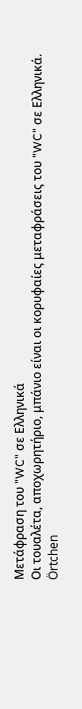Μετάφραση του "WC" σε Ελληνικά
Οι τουαλέτα, αποχωρητήριο, μπάνιο είναι οι κορυφαίες μεταφράσεις του "WC" σε Ελληνικά.
Örtchen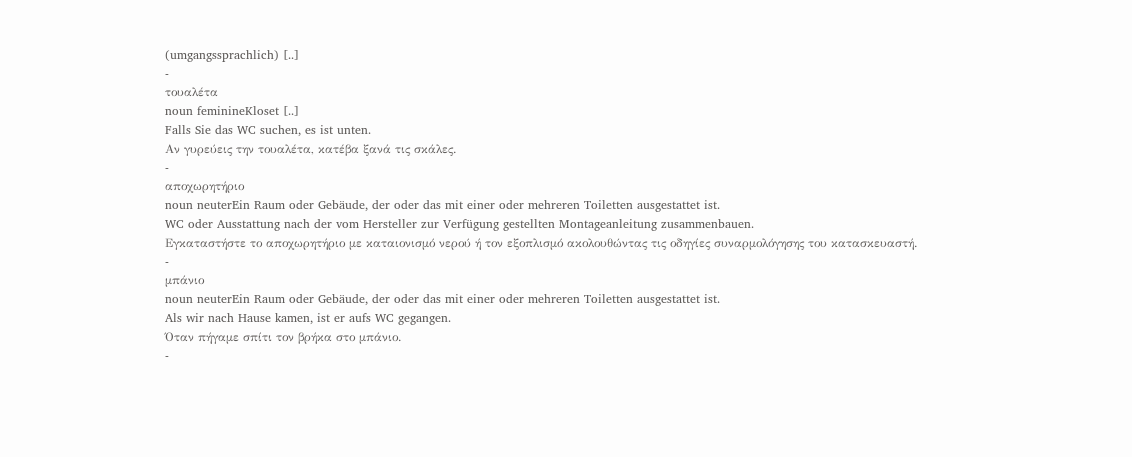(umgangssprachlich) [..]
-
τουαλέτα
noun feminineKloset [..]
Falls Sie das WC suchen, es ist unten.
Αν γυρεύεις την τουαλέτα, κατέβα ξανά τις σκάλες.
-
αποχωρητήριο
noun neuterEin Raum oder Gebäude, der oder das mit einer oder mehreren Toiletten ausgestattet ist.
WC oder Ausstattung nach der vom Hersteller zur Verfügung gestellten Montageanleitung zusammenbauen.
Εγκαταστήστε το αποχωρητήριο με καταιονισμό νερού ή τον εξοπλισμό ακολουθώντας τις οδηγίες συναρμολόγησης του κατασκευαστή.
-
μπάνιο
noun neuterEin Raum oder Gebäude, der oder das mit einer oder mehreren Toiletten ausgestattet ist.
Als wir nach Hause kamen, ist er aufs WC gegangen.
Όταν πήγαμε σπίτι τον βρήκα στο μπάνιο.
-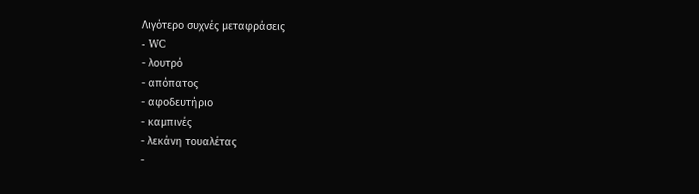Λιγότερο συχνές μεταφράσεις
- WC
- λουτρό
- απόπατος
- αφοδευτήριο
- καμπινές
- λεκάνη τουαλέτας
-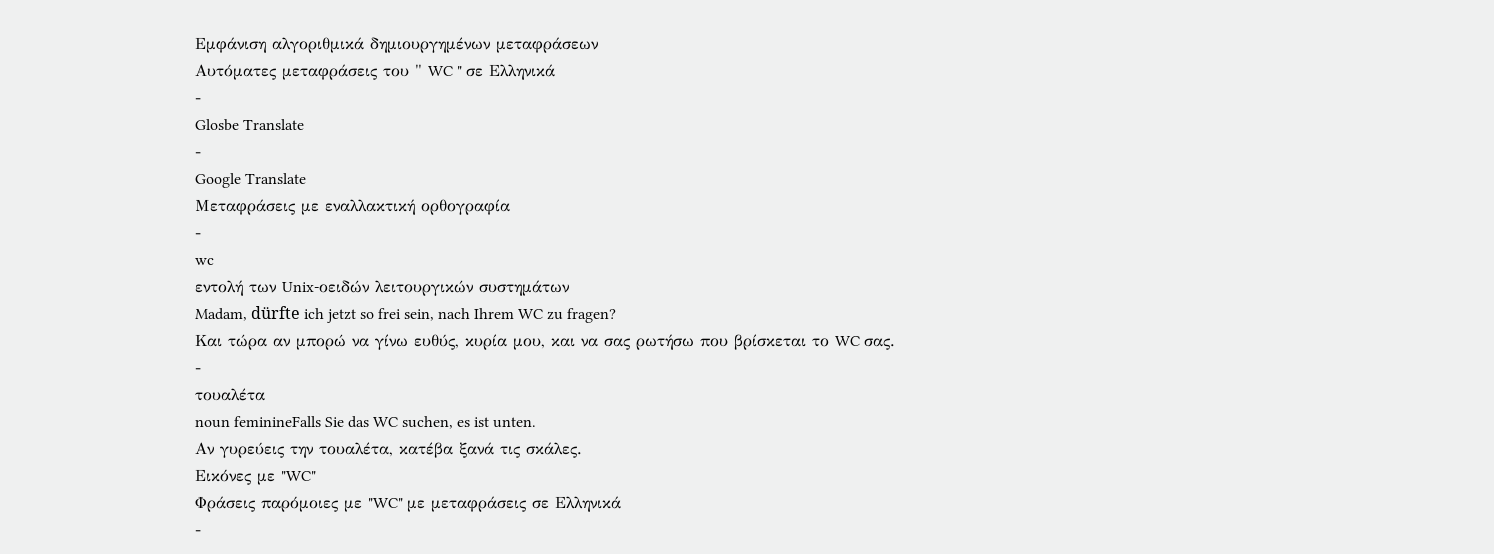Εμφάνιση αλγοριθμικά δημιουργημένων μεταφράσεων
Αυτόματες μεταφράσεις του " WC " σε Ελληνικά
-
Glosbe Translate
-
Google Translate
Μεταφράσεις με εναλλακτική ορθογραφία
-
wc
εντολή των Unix-οειδών λειτουργικών συστημάτων
Madam, dürfte ich jetzt so frei sein, nach Ihrem WC zu fragen?
Και τώρα αν μπορώ να γίνω ευθύς, κυρία μου, και να σας ρωτήσω που βρίσκεται το WC σας.
-
τουαλέτα
noun feminineFalls Sie das WC suchen, es ist unten.
Αν γυρεύεις την τουαλέτα, κατέβα ξανά τις σκάλες.
Εικόνες με "WC"
Φράσεις παρόμοιες με "WC" με μεταφράσεις σε Ελληνικά
-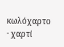κωλόχαρτο · χαρτί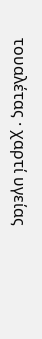τουαλέτας · χαρτί υγείας